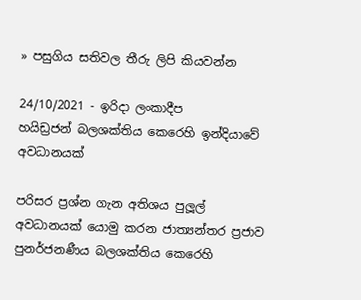» පසුගිය සතිවල තීරු ලිපි කියවන්න

24/10/2021 - ඉරිදා ලංකාදීප
හයිඩ්‍රජන් බලශක්තිය කෙරෙහි ඉන්දියාවේ අවධානයක්

පරිසර ප්‍රශ්න ගැන අතිශය පුලූල් අවධානයක් යොමු කරන ජාත්‍යන්තර ප්‍රජාව පුනර්ජනණීය බලශක්තිය කෙරෙහි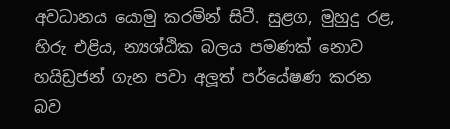අවධානය යොමු කරමින් සිටී. සුළග, මුහුදු රළ, හිරු එළිය, න්‍යශ්ඨික බලය පමණක් නොව හයිඩ්‍රජන් ගැන පවා අලූත් පර්යේෂණ කරන බව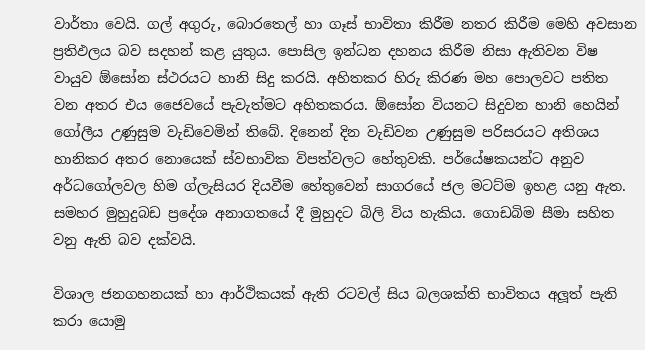වාර්තා වෙයි. ගල් අගුරු, බොරතෙල් හා ගෑස් භාවිතා කිරීම නතර කිරීම මෙහි අවසාන ප්‍රතිඵලය බව සදහන් කළ යුතුය. පොසිල ඉන්ධන දහනය කිරීම නිසා ඇතිවන විෂ වායුව ඕසෝන ස්ථරයට හානි සිදු කරයි. අහිතකර හිරු කිරණ මහ පොලවට පතිත වන අතර එය ජෛවයේ පැවැත්මට අහිතකරය. ඕසෝන වියනට සිදුවන හානි හෙයින් ගෝලීය උණුසුම වැඩිවෙමින් තිබේ. දිනෙන් දින වැඩිවන උණුසුම පරිසරයට අතිශය හානිකර අතර නොයෙක් ස්වභාවික විපත්වලට හේතුවකි. පර්යේෂකයන්ට අනුව අර්ධගෝලවල හිම ග්ලැසියර දියවීම හේතුවෙන් සාගරයේ ජල මටට්ම ඉහළ යනු ඇත. සමහර මුහුදුබඩ ප්‍රදේශ අනාගතයේ දී මුහුදට බිලි විය හැකිය. ගොඩබිම සීමා සහිත වනු ඇති බව දක්වයි.

විශාල ජනගහනයක් හා ආර්ථිකයක් ඇති රටවල් සිය බලශක්ති භාවිතය අලූත් පැති කරා යොමු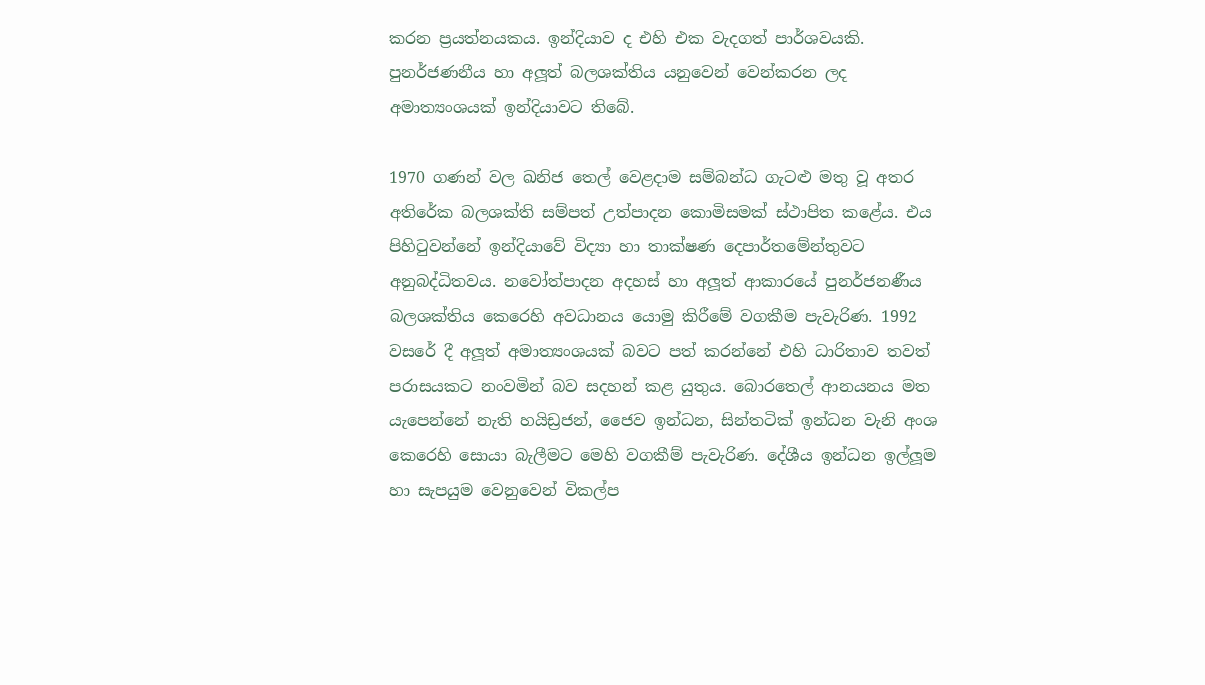කරන ප්‍රයත්නයකය. ඉන්දියාව ද එහි එක වැදගත් පාර්ශවයකි. පුනර්ජණනීය හා අලූත් බලශක්තිය යනුවෙන් වෙන්කරන ලද අමාත්‍යංශයක් ඉන්දියාවට තිබේ.

1970 ගණන් වල ඛනිජ තෙල් වෙළදාම සම්බන්ධ ගැටළු මතු වූ අතර අතිරේක බලශක්ති සම්පත් උත්පාදන කොමිසමක් ස්ථාපිත කළේය. එය පිහිටුවන්නේ ඉන්දියාවේ විද්‍යා හා තාක්ෂණ දෙපාර්තමේන්තුවට අනුබද්ධිතවය. නවෝත්පාදන අදහස් හා අලූත් ආකාරයේ පුනර්ජනණීය බලශක්තිය කෙරෙහි අවධානය යොමු කිරීමේ වගකීම පැවැරිණ. 1992 වසරේ දී අලූත් අමාත්‍යංශයක් බවට පත් කරන්නේ එහි ධාරිතාව තවත් පරාසයකට නංවමින් බව සදහන් කළ යුතුය. බොරතෙල් ආනයනය මත යැපෙන්නේ නැති හයිඩ්‍රජන්, ජෛව ඉන්ධන, සින්තටික් ඉන්ධන වැනි අංශ කෙරෙහි සොයා බැලීමට මෙහි වගකීම් පැවැරිණ. දේශීය ඉන්ධන ඉල්ලූම හා සැපයුම වෙනුවෙන් විකල්ප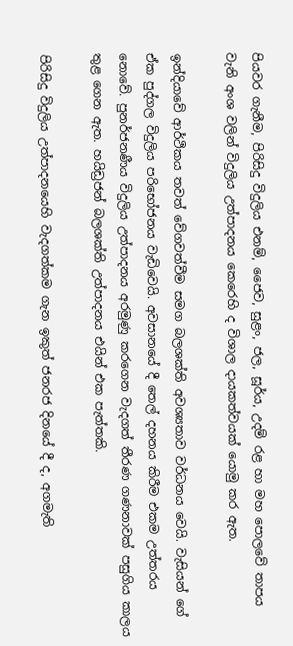පියවර ගැනීම, පිරිසිදු විදුලිය එනම්, ජෛව, සුළං, ජල, සූර්ය, උදම් රළ හා මහ පොලවේ තාපය වැනි අංශ වලින් විදුලිය උත්පාදනය කෙරෙහි ද විශාල දායකත්වයක් යොමු කර ඇත.

ඉන්දියාවේ ආර්ථිකය තවත් වේගවත්වීම සමග බලශක්ති අවශ්‍යතාව වර්ධනය වෙයි. වැසියන් ගේ ඒක පුද්ගල විදුලිය පරිභෝජනය වැඩිවෙයි. අවසානයේ දී තෙල් දහනය කිරීම එකම උත්තරය නොවේ. පුනර්ජනණීය විදුලිය උත්පාදනය අරමුණු කරගෙන වැදගත් තීරණ ගණනාවක් පසුගිය කාලය තුළ ගෙන ඇත. හයිඩ්‍රජන් බලශක්ති උත්පාදනය එයින් එක පැත්තකි.

පිරිසිදු විදුලිය උත්පාදනයෙහි වැදගත්කම ගැන ඉකුත් ජනරජ දිනයේ දී ද, අගමැති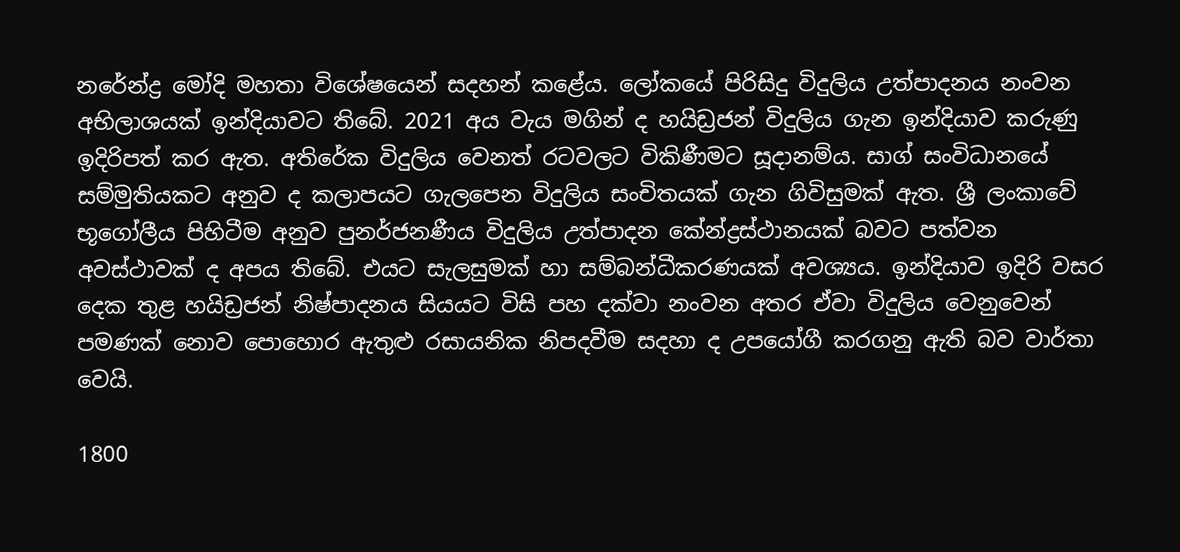නරේන්ද්‍ර මෝදි මහතා විශේෂයෙන් සදහන් කළේය. ලෝකයේ පිරිසිදු විදුලිය උත්පාදනය නංවන අභිලාශයක් ඉන්දියාවට තිබේ. 2021 අය වැය මගින් ද හයිඩ්‍රජන් විදුලිය ගැන ඉන්දියාව කරුණු ඉදිරිපත් කර ඇත. අතිරේක විදුලිය වෙනත් රටවලට විකිණීමට සූදානම්ය. සාග් සංවිධානයේ සම්මුතියකට අනුව ද කලාපයට ගැලපෙන විදුලිය සංචිතයක් ගැන ගිවිසුමක් ඇත. ශ්‍රී ලංකාවේ භූගෝලීය පිහිටීම අනුව පුනර්ජනණීය විදුලිය උත්පාදන කේන්ද්‍රස්ථානයක් බවට පත්වන අවස්ථාවක් ද අපය තිබේ. එයට සැලසුමක් හා සම්බන්ධීකරණයක් අවශ්‍යය. ඉන්දියාව ඉදිරි වසර දෙක තුළ හයිඩ්‍රජන් නිෂ්පාදනය සියයට විසි පහ දක්වා නංවන අතර ඒවා විදුලිය වෙනුවෙන් පමණක් නොව පොහොර ඇතුළු රසායනික නිපදවීම සදහා ද උපයෝගී කරගනු ඇති බව වාර්තා වෙයි.

1800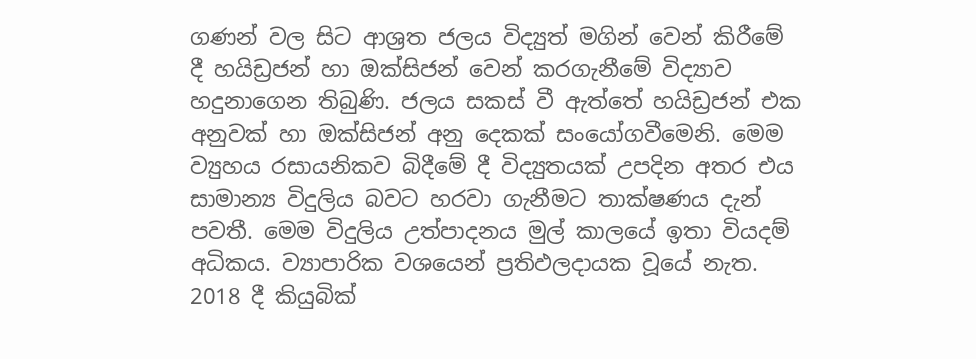ගණන් වල සිට ආශ්‍රත ජලය විද්‍යුත් මගින් වෙන් කිරීමේ දී හයිඩ්‍රජන් හා ඔක්සිජන් වෙන් කරගැනීමේ විද්‍යාව හදුනාගෙන තිබුණි. ජලය සකස් වී ඇත්තේ හයිඩ්‍රජන් එක අනුවක් හා ඔක්සිජන් අනු දෙකක් සංයෝගවීමෙනි. මෙම ව්‍යුහය රසායනිකව බිදීමේ දී විද්‍යුතයක් උපදින අතර එය සාමාන්‍ය විදුලිය බවට හරවා ගැනීමට තාක්ෂණය දැන් පවතී. මෙම විදුලිය උත්පාදනය මුල් කාලයේ ඉතා වියදම් අධිකය. ව්‍යාපාරික වශයෙන් ප්‍රතිඵලදායක වූයේ නැත. 2018 දී කියුබික්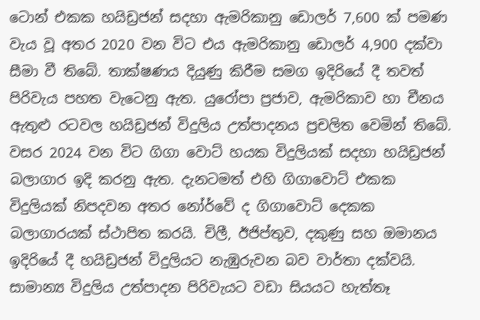ටොන් එකක හයිඩ්‍රජන් සදහා ඇමරිකානු ඩොලර් 7,600 ක් පමණ වැය වූ අතර 2020 වන විට එය ඇමරිකානු ඩොලර් 4,900 දක්වා සීමා වී තිබේ. තාක්ෂණය දියුණු කිරීම සමග ඉදිරියේ දී තවත් පිරිවැය පහත වැටෙනු ඇත. යුරෝපා ප්‍රජාව, ඇමරිකාව හා චීනය ඇතුළු රටවල හයිඩ්‍රජන් විදුලිය උත්පාදනය ප්‍රචලිත වෙමින් තිබේ. වසර 2024 වන විට ගිගා වොට් හයක විදුලියක් සදහා හයිඩ්‍රජන් බලාගාර ඉදි කරනු ඇත. දැනටමත් එහි ගිගාවොට් එකක විදුලියක් නිපදවන අතර නෝර්වේ ද ගිගාවොට් දෙකක බලාගාරයක් ස්ථාපිත කරයි. චිලී, ඊජිප්තුව, දකුණු සහ ඔමානය ඉදිරියේ දී හයිඩ්‍රජන් විදුලියට නැඹුරුවන බව වාර්තා දක්වයි. සාමාන්‍ය විදුලිය උත්පාදන පිරිවැයට වඩා සියයට හැත්තෑ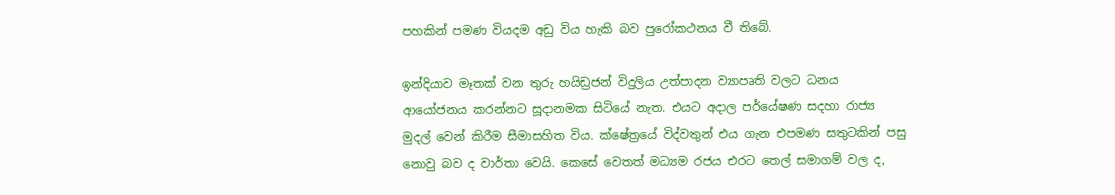පහකින් පමණ වියදම අඩු විය හැකි බව පුරෝකථනය වී තිබේ.

ඉන්දියාව මෑතක් වන තුරු හයිඩ්‍රජන් විදුලිය උත්පාදන ව්‍යාපෘති වලට ධනය ආයෝජනය කරන්නට සූදානමක සිටියේ නැත. එයට අදාල පර්යේෂණ සදහා රාජ්‍ය මුදල් වෙන් කිරීම සීමාසහිත විය. ක්ෂේත්‍රයේ විද්වතුන් එය ගැන එපමණ සතුටකින් පසු නොවු බව ද වාර්තා වෙයි. කෙසේ වෙතත් මධ්‍යම රජය එරට තෙල් සමාගම් වල ද,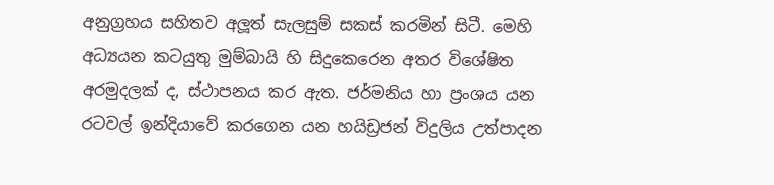අනුග්‍රහය සහිතව අලූත් සැලසුම් සකස් කරමින් සිටී. මෙහි අධ්‍යයන කටයුතු මුම්බායි හි සිදුකෙරෙන අතර විශේෂිත අරමුදලක් ද, ස්ථාපනය කර ඇත. ජර්මනිය හා ප්‍රංශය යන රටවල් ඉන්දියාවේ කරගෙන යන හයිඩ්‍රජන් විදුලිය උත්පාදන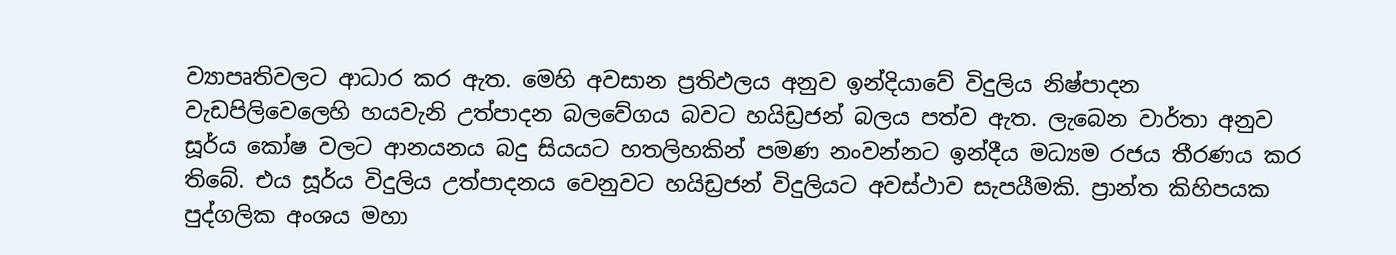ව්‍යාපෘතිවලට ආධාර කර ඇත. මෙහි අවසාන ප්‍රතිඵලය අනුව ඉන්දියාවේ විදුලිය නිෂ්පාදන වැඩපිලිවෙලෙහි හයවැනි උත්පාදන බලවේගය බවට හයිඩ්‍රජන් බලය පත්ව ඇත. ලැබෙන වාර්තා අනුව සූර්ය කෝෂ වලට ආනයනය බදු සියයට හතලිහකින් පමණ නංවන්නට ඉන්දීය මධ්‍යම රජය තීරණය කර තිබේ. එය සූර්ය විදුලිය උත්පාදනය වෙනුවට හයිඩ්‍රජන් විදුලියට අවස්ථාව සැපයීමකි. ප්‍රාන්ත කිහිපයක පුද්ගලික අංශය මහා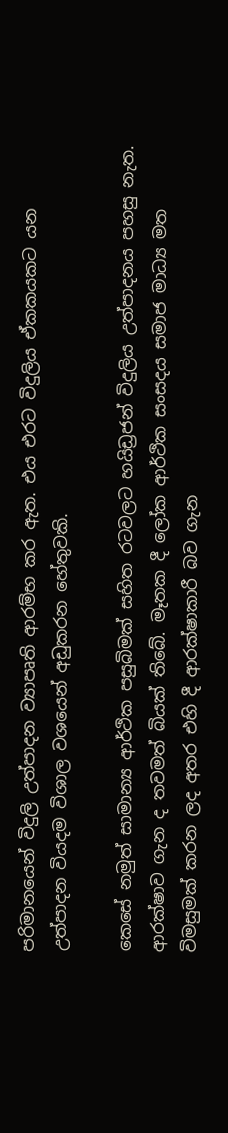පරිමානයෙන් විදුලි උත්පාදන ව්‍යාපෘති ආරම්භ කර ඇත. එය එරට විදුලිය ඒකකයකට යන උත්පාදන වියදම විශාල වශයෙන් අඩුකරන හේතුවකි.

කෙසේ නමුත් සාමාන්‍ය ආර්ථික පසුබිමක් සහිත රටවලට හයිඩ්‍රජන් විදුලිය උත්පාදනය පහසු නැත. ආරක්ෂාව ගැන ද තවමත් බියක් තිබේ. මෑතක දී ලෝක ආර්ථික සංසදය සමාජ මාධ්‍ය මත විමසුමක් කරන ලද අතර එහි දී ආරක්ෂාකාරී බව ගැන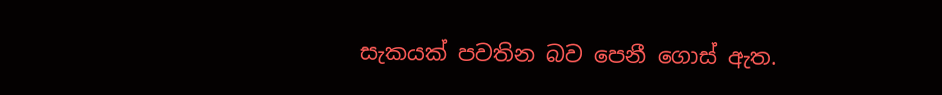සැකයක් පවතින බව පෙනී ගොස් ඇත.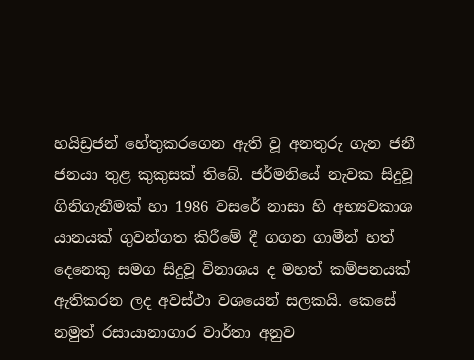හයිඩ්‍රජන් හේතුකරගෙන ඇති වූ අනතුරු ගැන ජනී ජනයා තුළ කුකුසක් තිබේ. ජර්මනියේ නැවක සිදුවූ ගිනිගැනීමක් හා 1986 වසරේ නාසා හි අභ්‍යවකාශ යානයක් ගුවන්ගත කිරීමේ දී ගගන ගාමීන් හත් දෙනෙකු සමග සිදුවූ විනාශය ද මහත් කම්පනයක් ඇතිකරන ලද අවස්ථා වශයෙන් සලකයි. කෙසේ නමුත් රසායානාගාර වාර්තා අනුව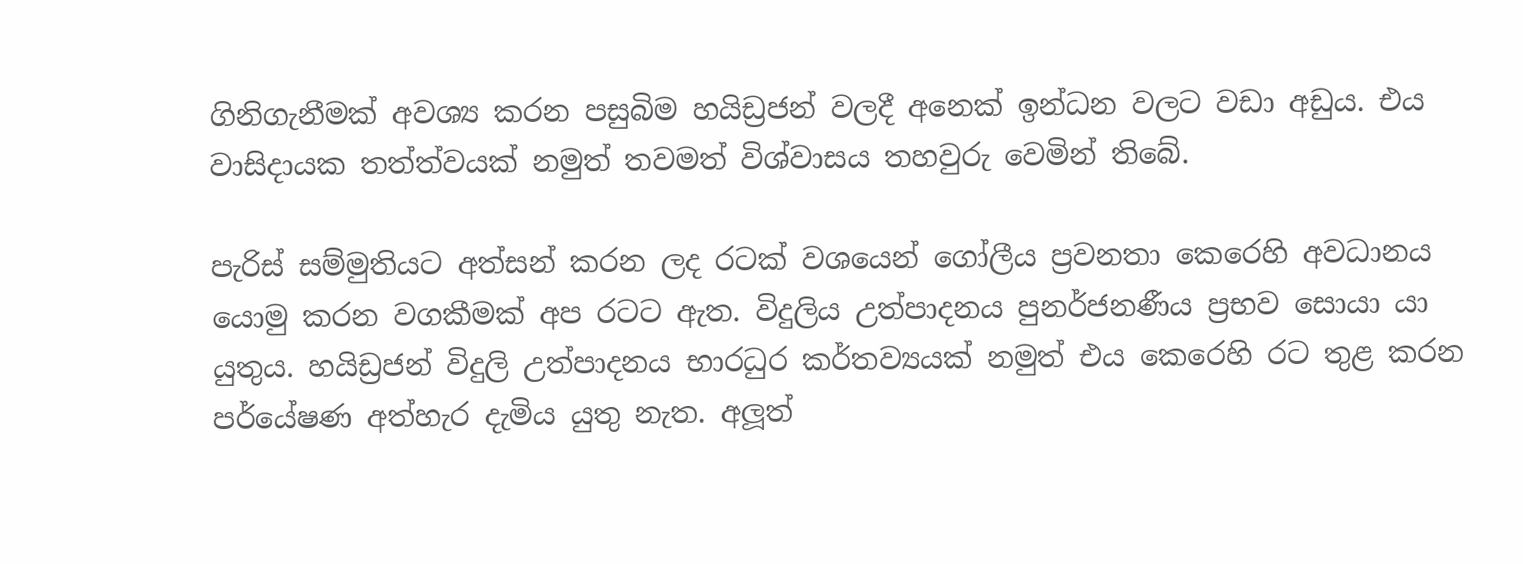ගිනිගැනීමක් අවශ්‍ය කරන පසුබිම හයිඩ්‍රජන් වලදී අනෙක් ඉන්ධන වලට වඩා අඩුය. එය වාසිදායක තත්ත්වයක් නමුත් තවමත් විශ්වාසය තහවුරු වෙමින් තිබේ.

පැරිස් සම්මුතියට අත්සන් කරන ලද රටක් වශයෙන් ගෝලීය ප්‍රවනතා කෙරෙහි අවධානය යොමු කරන වගකීමක් අප රටට ඇත. විදුලිය උත්පාදනය පුනර්ජනණීය ප්‍රභව සොයා යා යුතුය. හයිඩ්‍රජන් විදුලි උත්පාදනය භාරධුර කර්තව්‍යයක් නමුත් එය කෙරෙහි රට තුළ කරන පර්යේෂණ අත්හැර දැමිය යුතු නැත. අලූත්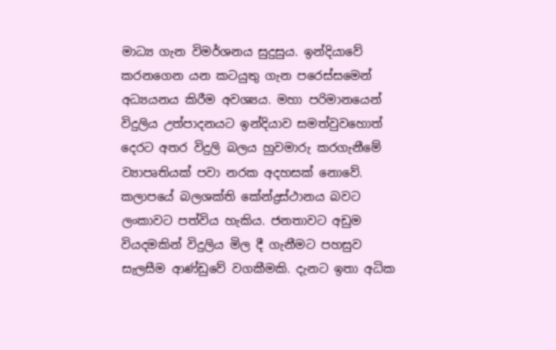මාධ්‍ය ගැන විමර්ශනය සුදුසුය. ඉන්දියාවේ කරනගෙන යන කටයුතු ගැන පරෙස්සමෙන් අධ්‍යයනය කිරීම අවශ්‍යය. මහා පරිමානයෙන් විදුලිය උත්පාදනයට ඉන්දියාව සමත්වුවහොත් දෙරට අතර විදුලි බලය හුවමාරු කරගැනීමේ ව්‍යාපෘතියක් පවා නරක අදහසක් නොවේ. කලාපයේ බලශක්ති කේන්ද්‍රස්ථානය බවට ලංකාවට පත්විය හැකිය. ජනතාවට අඩුම වියදමකින් විදුලිය මිල දී ගැනීමට පහසුව සැලසීම ආණ්ඩුවේ වගකීමකි. දැනට ඉතා අධික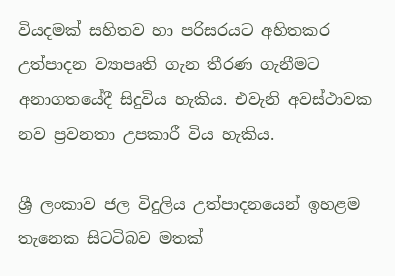වියදමක් සහිතව හා පරිසරයට අහිතකර උත්පාදන ව්‍යාපෘති ගැන තීරණ ගැනීමට අනාගතයේදී සිදුවිය හැකිය. එවැනි අවස්ථාවක නව ප්‍රවනතා උපකාරී විය හැකිය.

ශ්‍රී ලංකාව ජල විදුලිය උත්පාදනයෙන් ඉහළම තැනෙක සිටටිබව මතක්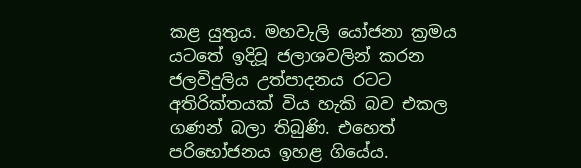කළ යුතුය. මහවැලි යෝජනා ක්‍රමය යටතේ ඉදිවූ ජලාශවලින් කරන ජලවිදුලිය උත්පාදනය රටට අතිරික්තයක් විය හැකි බව එකල ගණන් බලා තිබුණි. එහෙත් පරිභෝජනය ඉහළ ගියේය.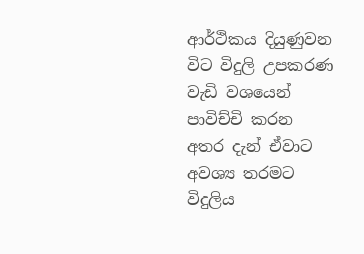ආර්ථිකය දියුණුවන විට විදුලි උපකරණ වැඩි වශයෙන් පාවිච්චි කරන අතර දැන් ඒවාට අවශ්‍ය තරමට විදුලිය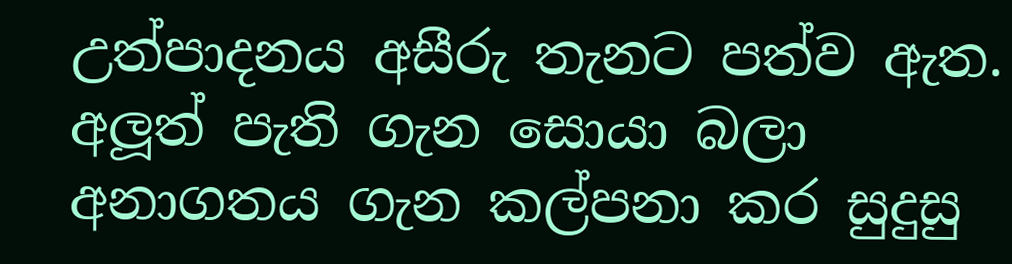උත්පාදනය අසීරු තැනට පත්ව ඇත. අලූත් පැති ගැන සොයා බලා අනාගතය ගැන කල්පනා කර සුදුසු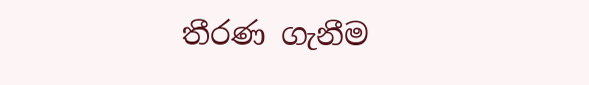තීරණ ගැනීම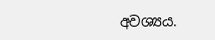අවශ්‍යය.